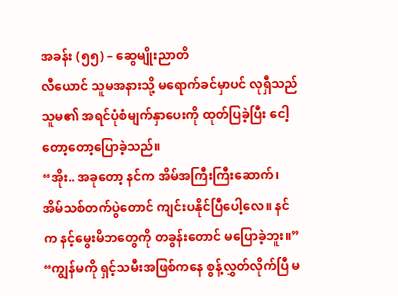အခန်း (၅၅) – ဆွေမျိုးညာတိ
လီယောင် သူမအနားသို့ မရောက်ခင်မှာပင် လုရှီသည် သူမ၏ အရင်ပုံစံမျက်နှာပေးကို ထုတ်ပြခဲ့ပြီး ငေါ့တော့တော့ပြောခဲ့သည်။
“အိုး.. အခုတော့ နင်က အိမ်အကြီးကြီးဆောက်၊ အိမ်သစ်တက်ပွဲတောင် ကျင်းပနိုင်ပြီပေါ့လေ။ နင်က နင့်မွေးမိဘတွေကို တခွန်းတောင် မပြောခဲ့ဘူး။”
“ကျွန်မကို ရှင့်သမီးအဖြစ်ကနေ စွန့်လွှတ်လိုက်ပြီ မ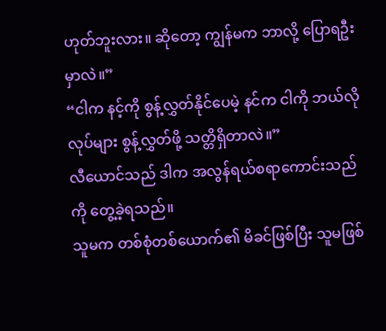ဟုတ်ဘူးလား။ ဆိုတော့ ကျွန်မက ဘာလို့ ပြောရဦးမှာလဲ။”
“ငါက နင့်ကို စွန့်လွှတ်နိုင်ပေမဲ့ နင်က ငါကို ဘယ်လိုလုပ်များ စွန့်လွှတ်ဖို့ သတ္တိရှိတာလဲ။”
လီယောင်သည် ဒါက အလွန်ရယ်စရာကောင်းသည်ကို တွေ့ခဲ့ရသည်။
သူမက တစ်စုံတစ်ယောက်၏ မိခင်ဖြစ်ပြီး သူမဖြစ်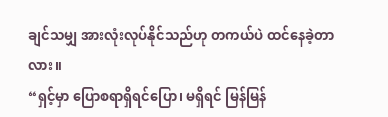ချင်သမျှ အားလုံးလုပ်နိုင်သည်ဟု တကယ်ပဲ ထင်နေခဲ့တာလား။
“ရှင့်မှာ ပြောစရာရှိရင်ပြော၊ မရှိရင် မြန်မြန်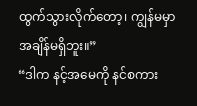ထွက်သွားလိုက်တော့၊ ကျွန်မမှာ အချိန်မရှိဘူး။”
“ဒါက နင့်အမေကို နင်စကား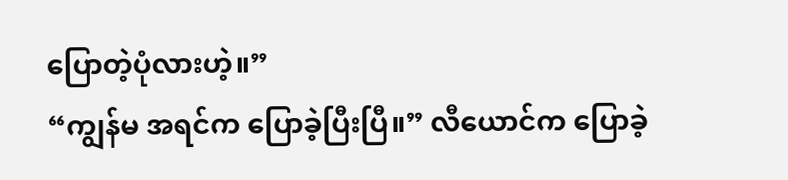ပြောတဲ့ပုံလားဟဲ့။”
“ကျွန်မ အရင်က ပြောခဲ့ပြီးပြီ။” လီယောင်က ပြောခဲ့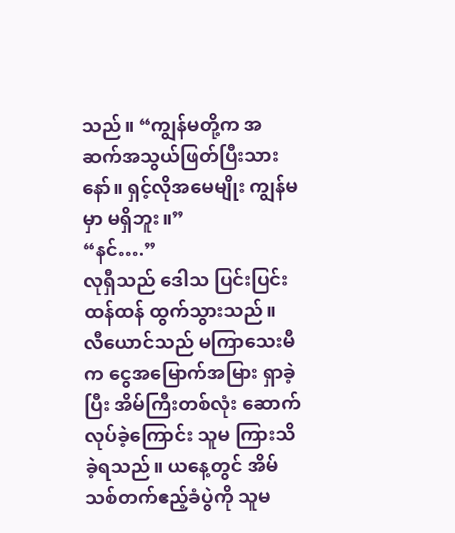သည်။ “ကျွန်မတို့က အဆက်အသွယ်ဖြတ်ပြီးသားနော်။ ရှင့်လိုအမေမျိုး ကျွန်မမှာ မရှိဘူး။”
“နင်….”
လုရှီသည် ဒေါသ ပြင်းပြင်းထန်ထန် ထွက်သွားသည်။
လီယောင်သည် မကြာသေးမီက ငွေအမြောက်အမြား ရှာခဲ့ပြီး အိမ်ကြီးတစ်လုံး ဆောက်လုပ်ခဲ့ကြောင်း သူမ ကြားသိခဲ့ရသည်။ ယနေ့တွင် အိမ်သစ်တက်ဧည့်ခံပွဲကို သူမ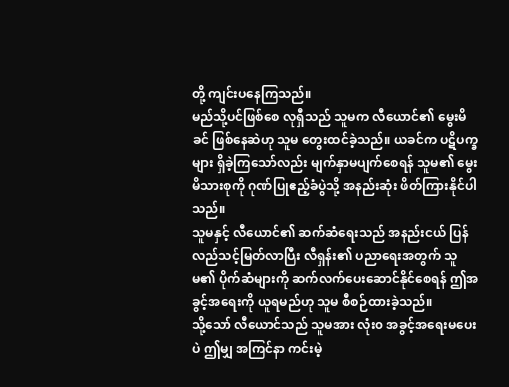တို့ ကျင်းပနေကြသည်။
မည်သို့ပင်ဖြစ်စေ လုရှီသည် သူမက လီယောင်၏ မွေးမိခင် ဖြစ်နေဆဲဟု သူမ တွေးထင်ခဲ့သည်။ ယခင်က ပဋိပက္ခများ ရှိခဲ့ကြသော်လည်း မျက်နှာမပျက်စေရန် သူမ၏ မွေးမိသားစုကို ဂုဏ်ပြုဧည့်ခံပွဲသို့ အနည်းဆုံး ဖိတ်ကြားနိုင်ပါသည်။
သူမနှင့် လီယောင်၏ ဆက်ဆံရေးသည် အနည်းငယ် ပြန်လည်သင့်မြတ်လာပြီး လီရှန်း၏ ပညာရေးအတွက် သူမ၏ ပိုက်ဆံများကို ဆက်လက်ပေးဆောင်နိုင်စေရန် ဤအခွင့်အရေးကို ယူရမည်ဟု သူမ စီစဉ်ထားခဲ့သည်။
သို့သော် လီယောင်သည် သူမအား လုံး၀ အခွင့်အရေးမပေးပဲ ဤမျှ အကြင်နာ ကင်းမဲ့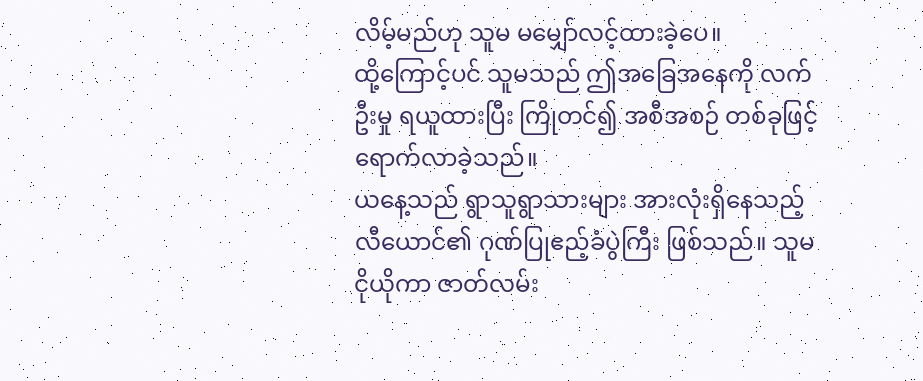လိမ့်မည်ဟု သူမ မမျှော်လင့်ထားခဲ့ပေ။
ထို့ကြောင့်ပင် သူမသည် ဤအခြေအနေကို လက်ဦးမှု ရယူထားပြီး ကြိုတင်၍ အစီအစဉ် တစ်ခုဖြင့် ရောက်လာခဲ့သည်။
ယနေ့သည် ရွာသူရွာသားများ အားလုံးရှိနေသည့် လီယောင်၏ ဂုဏ်ပြုဧည့်ခံပွဲကြီး ဖြစ်သည်။ သူမ ငိုယိုကာ ဇာတ်လမ်း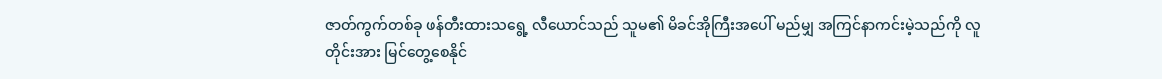ဇာတ်ကွက်တစ်ခု ဖန်တီးထားသရွေ့ လီယောင်သည် သူမ၏ မိခင်အိုကြီးအပေါ် မည်မျှ အကြင်နာကင်းမဲ့သည်ကို လူတိုင်းအား မြင်တွေ့စေနိုင်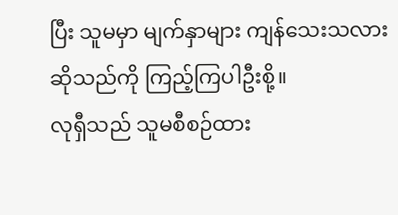ပြီး သူမမှာ မျက်နှာများ ကျန်သေးသလားဆိုသည်ကို ကြည့်ကြပါဦးစို့။
လုရှီသည် သူမစီစဉ်ထား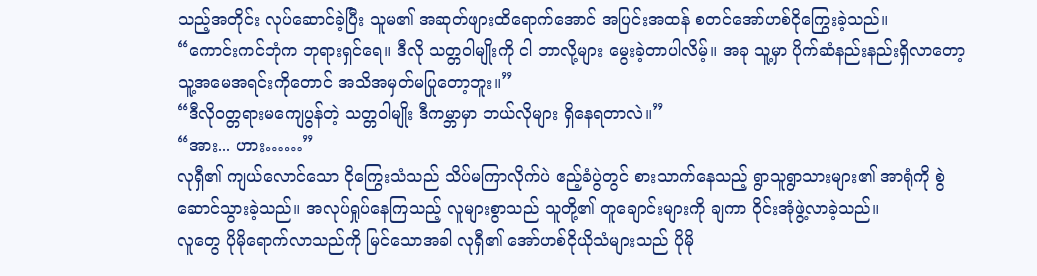သည့်အတိုင်း လုပ်ဆောင်ခဲ့ပြီး သူမ၏ အဆုတ်ဖျားထိရောက်အောင် အပြင်းအထန် စတင်အော်ဟစ်ငိုကြွေးခဲ့သည်။
“ကောင်းကင်ဘုံက ဘုရားရှင်ရေ။ ဒီလို သတ္တဝါမျိုးကို ငါ ဘာလို့များ မွေးခဲ့တာပါလိမ့်။ အခု သူ့မှာ ပိုက်ဆံနည်းနည်းရှိလာတော့ သူ့အမေအရင်းကိုတောင် အသိအမှတ်မပြုတော့ဘူး။”
“ဒီလို၀တ္တရားမကျေပွန်တဲ့ သတ္တဝါမျိုး ဒီကမ္ဘာမှာ ဘယ်လိုများ ရှိနေရတာလဲ။”
“အား... ဟား……”
လုရှီ၏ ကျယ်လောင်သော ငိုကြွေးသံသည် သိပ်မကြာလိုက်ပဲ ဧည့်ခံပွဲတွင် စားသာက်နေသည့် ရွာသူရွာသားများ၏ အာရုံကို စွဲဆောင်သွားခဲ့သည်။ အလုပ်ရှုပ်နေကြသည့် လူများစွာသည် သူတို့၏ တူချောင်းများကို ချကာ ဝိုင်းအုံဖွဲ့လာခဲ့သည်။
လူတွေ ပိုမိုရောက်လာသည်ကို မြင်သောအခါ လုရှီ၏ အော်ဟစ်ငိုယိုသံများသည် ပိုမို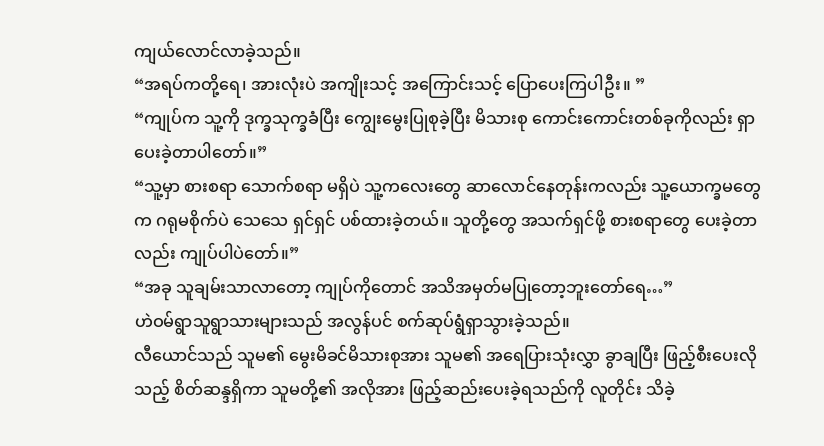ကျယ်လောင်လာခဲ့သည်။
“အရပ်ကတို့ရေ၊ အားလုံးပဲ အကျိုးသင့် အကြောင်းသင့် ပြောပေးကြပါဦး။ ”
“ကျုပ်က သူ့ကို ဒုက္ခသုက္ခခံပြီး ကျွေးမွေးပြုစုခဲ့ပြီး မိသားစု ကောင်းကောင်းတစ်ခုကိုလည်း ရှာပေးခဲ့တာပါတော်။”
“သူ့မှာ စားစရာ သောက်စရာ မရှိပဲ သူ့ကလေးတွေ ဆာလောင်နေတုန်းကလည်း သူ့ယောက္ခမတွေက ဂရုမစိုက်ပဲ သေသေ ရှင်ရှင် ပစ်ထားခဲ့တယ်။ သူတို့တွေ အသက်ရှင်ဖို့ စားစရာတွေ ပေးခဲ့တာလည်း ကျုပ်ပါပဲတော်။”
“အခု သူချမ်းသာလာတော့ ကျုပ်ကိုတောင် အသိအမှတ်မပြုတော့ဘူးတော်ရေ…”
ဟဲဝမ်ရွာသူရွာသားများသည် အလွန်ပင် စက်ဆုပ်ရွံရှာသွားခဲ့သည်။
လီယောင်သည် သူမ၏ မွေးမိခင်မိသားစုအား သူမ၏ အရေပြားသုံးလွှာ ခွာချပြီး ဖြည့်စီးပေးလိုသည့် စိတ်ဆန္ဒရှိကာ သူမတို့၏ အလိုအား ဖြည့်ဆည်းပေးခဲ့ရသည်ကို လူတိုင်း သိခဲ့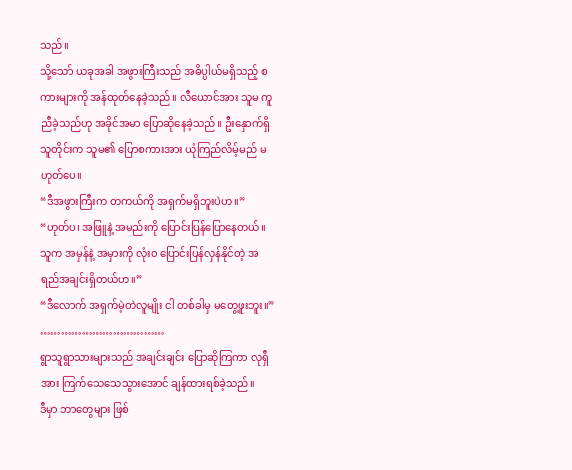သည်။
သို့သော် ယခုအခါ အဖွားကြီးသည် အဓိပ္ပါယ်မရှိသည့် စကားများကို အန်ထုတ်နေခဲ့သည်။ လီယောင်အား သူမ ကူညီခဲ့သည်ဟု အခိုင်အမာ ပြောဆိုနေခဲ့သည်။ ဦးနှောက်ရှိသူတိုင်းက သူမ၏ ပြောစကားအား ယုံကြည်လိမ့်မည် မဟုတ်ပေ။
“ဒီအဖွားကြီးက တကယ်ကို အရှက်မရှိဘူးပဲဟ။”
“ဟုတ်ပ၊ အဖြူနဲ့ အမည်းကို ပြောင်းပြန်ပြောနေတယ်။ သူက အမှန်နဲ့ အမှားကို လုံး၀ ပြောင်းပြန်လှန်နိုင်တဲ့ အရည်အချင်းရှိတယ်ဟ။”
“ဒီလောက် အရှက်မဲ့တဲလူမျိုး ငါ တစ်ခါမှ မတွေ့ဖူးဘူး။”
………………………………
ရွာသူရွာသားများသည် အချင်းချင်း ပြောဆိုကြကာ လုရှီအား ကြက်သေသေသွားအောင် ချန်ထားရစ်ခဲ့သည်။
ဒီမှာ ဘာတွေများ ဖြစ်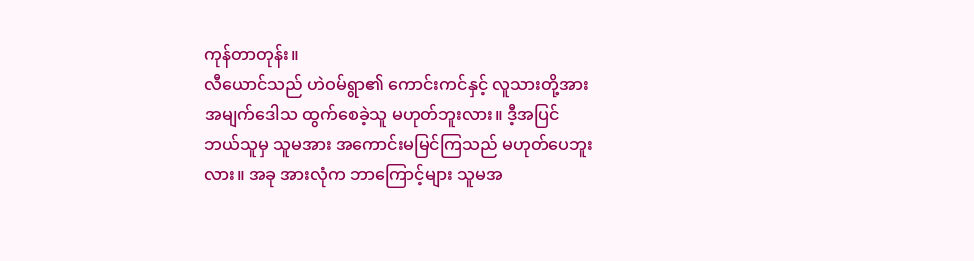ကုန်တာတုန်း။
လီယောင်သည် ဟဲဝမ်ရွာ၏ ကောင်းကင်နှင့် လူသားတို့အား အမျက်ဒေါသ ထွက်စေခဲ့သူ မဟုတ်ဘူးလား။ ဒီ့အပြင် ဘယ်သူမှ သူမအား အကောင်းမမြင်ကြသည် မဟုတ်ပေဘူးလား။ အခု အားလုံက ဘာကြောင့်များ သူမအ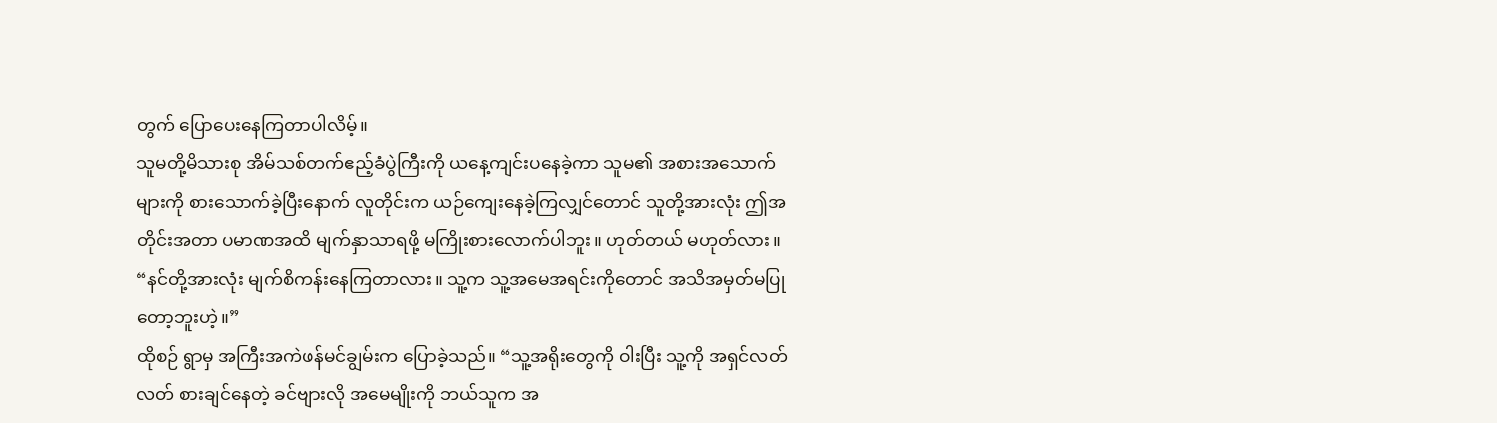တွက် ပြောပေးနေကြတာပါလိမ့်။
သူမတို့မိသားစု အိမ်သစ်တက်ဧည့်ခံပွဲကြီးကို ယနေ့ကျင်းပနေခဲ့ကာ သူမ၏ အစားအသောက်များကို စားသောက်ခဲ့ပြီးနောက် လူတိုင်းက ယဉ်ကျေးနေခဲ့ကြလျှင်တောင် သူတို့အားလုံး ဤအတိုင်းအတာ ပမာဏအထိ မျက်နှာသာရဖို့ မကြိုးစားလောက်ပါဘူး။ ဟုတ်တယ် မဟုတ်လား။
“နင်တို့အားလုံး မျက်စိကန်းနေကြတာလား။ သူ့က သူ့အမေအရင်းကိုတောင် အသိအမှတ်မပြုတော့ဘူးဟဲ့။”
ထိုစဉ် ရွာမှ အကြီးအကဲဖန်မင်ချွမ်းက ပြောခဲ့သည်။ “သူ့အရိုးတွေကို ဝါးပြီး သူ့ကို အရှင်လတ်လတ် စားချင်နေတဲ့ ခင်ဗျားလို အမေမျိုးကို ဘယ်သူက အ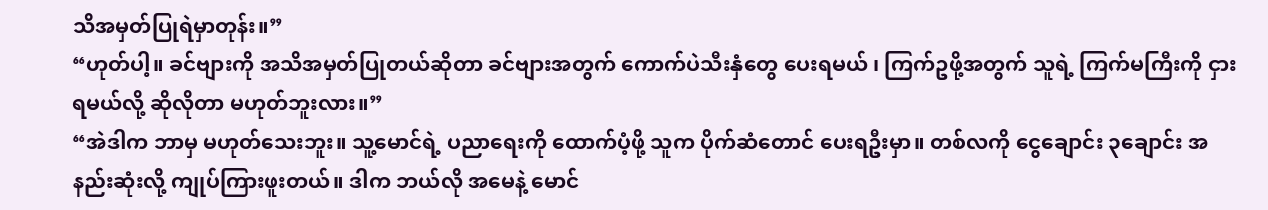သိအမှတ်ပြုရဲမှာတုန်း။”
“ဟုတ်ပါ့။ ခင်ဗျားကို အသိအမှတ်ပြုတယ်ဆိုတာ ခင်ဗျားအတွက် ကောက်ပဲသီးနှံတွေ ပေးရမယ် ၊ ကြက်ဥဖို့အတွက် သူရဲ့ ကြက်မကြီးကို ငှားရမယ်လို့ ဆိုလိုတာ မဟုတ်ဘူးလား။”
“အဲဒါက ဘာမှ မဟုတ်သေးဘူး။ သူ့မောင်ရဲ့ ပညာရေးကို ထောက်ပံ့ဖို့ သူက ပိုက်ဆံတောင် ပေးရဦးမှာ။ တစ်လကို ငွေချောင်း ၃ချောင်း အနည်းဆုံးလို့ ကျုပ်ကြားဖူးတယ်။ ဒါက ဘယ်လို အမေနဲ့ မောင်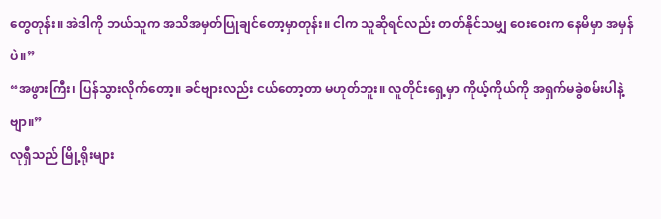တွေတုန်း။ အဲဒါကို ဘယ်သူက အသိအမှတ်ပြုချင်တော့မှာတုန်း။ ငါက သူဆိုရင်လည်း တတ်နိုင်သမျှ ဝေးဝေးက နေမိမှာ အမှန်ပဲ။”
“အဖွားကြီး၊ ပြန်သွားလိုက်တော့။ ခင်ဗျားလည်း ငယ်တော့တာ မဟုတ်ဘူး။ လူတိုင်းရှေ့မှာ ကိုယ့်ကိုယ်ကို အရှက်မခွဲစမ်းပါနဲ့ဗျာ။”
လုရှီသည် မြို့ရိုးများ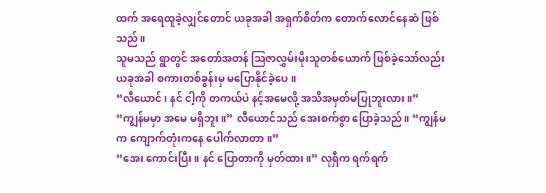ထက် အရေထူခဲ့လျှင်တောင် ယခုအခါ အရှက်စိတ်က တောက်လောင်နေဆဲ ဖြစ်သည်။
သူမသည် ရွာတွင် အတော်အတန် ဩဇာလွှမ်းမိုးသူတစ်ယောက် ဖြစ်ခဲ့သော်လည်း ယခုအခါ စကားတစ်ခွန်းမှ မပြောနိုင်ခဲ့ပေ။
“လီယောင်၊ နင် ငါ့ကို တကယ်ပဲ နင့်အမေလို့ အသိအမှတ်မပြုဘူးလား။”
“ကျွန်မမှာ အမေ မရှိဘူး။” လီယောင်သည် အေးစက်စွာ ပြောခဲ့သည်။ “ကျွန်မက ကျောက်တုံးကနေ ပေါက်လာတာ။”
“အေး ကောင်းပြီး။ နင် ပြောတာကို မှတ်ထား။” လုရှီက ရက်ရက်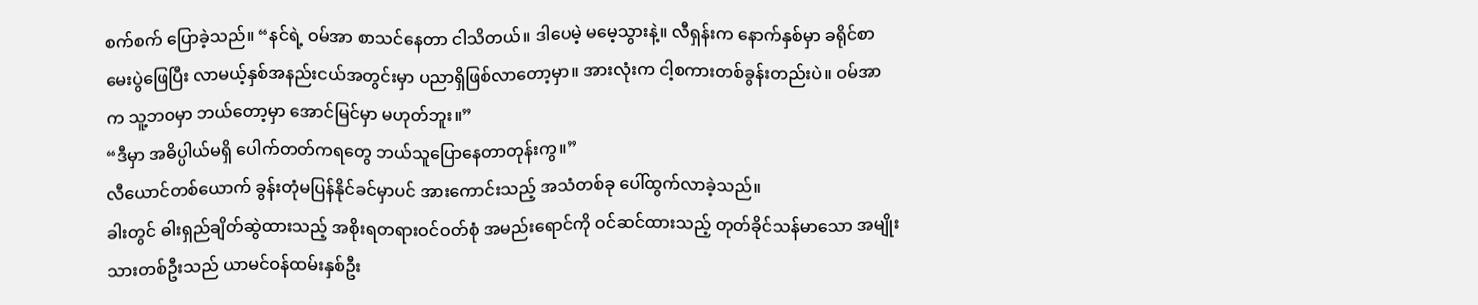စက်စက် ပြောခဲ့သည်။ “နင်ရဲ့ ဝမ်အာ စာသင်နေတာ ငါသိတယ်။ ဒါပေမဲ့ မမေ့သွားနဲ့။ လီရှန်းက နောက်နှစ်မှာ ခရိုင်စာမေးပွဲဖြေပြီး လာမယ့်နှစ်အနည်းငယ်အတွင်းမှာ ပညာရှိဖြစ်လာတော့မှာ။ အားလုံးက ငါ့စကားတစ်ခွန်းတည်းပဲ။ ဝမ်အာက သူ့ဘ၀မှာ ဘယ်တော့မှာ အောင်မြင်မှာ မဟုတ်ဘူး။”
“ဒီမှာ အဓိပ္ပါယ်မရှိ ပေါက်တတ်ကရတွေ ဘယ်သူပြောနေတာတုန်းကွ။”
လီယောင်တစ်ယောက် ခွန်းတုံမပြန်နိုင်ခင်မှာပင် အားကောင်းသည့် အသံတစ်ခု ပေါ်ထွက်လာခဲ့သည်။
ခါးတွင် ဓါးရှည်ချိတ်ဆွဲထားသည့် အစိုးရတရားဝင်ဝတ်စုံ အမည်းရောင်ကို ဝင်ဆင်ထားသည့် တုတ်ခိုင်သန်မာသော အမျိုးသားတစ်ဦးသည် ယာမင်ဝန်ထမ်းနှစ်ဦး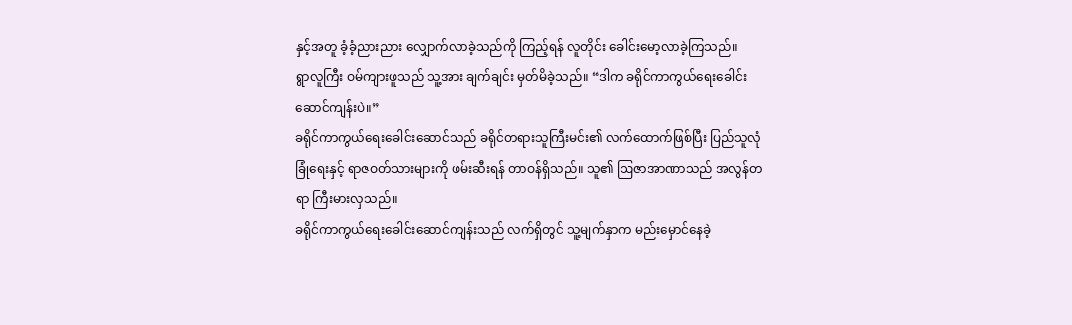နှင့်အတူ ခံ့ခံ့ညားညား လျှောက်လာခဲ့သည်ကို ကြည့်ရန် လူတိုင်း ခေါင်းမော့လာခဲ့ကြသည်။
ရွာလူကြီး ဝမ်ကျားဖူသည် သူ့အား ချက်ချင်း မှတ်မိခဲ့သည်။ “ဒါက ခရိုင်ကာကွယ်ရေးခေါင်းဆောင်ကျန်းပဲ။”
ခရိုင်ကာကွယ်ရေးခေါင်းဆောင်သည် ခရိုင်တရားသူကြီးမင်း၏ လက်ထောက်ဖြစ်ပြီး ပြည်သူလုံခြုံရေးနှင့် ရာဇဝတ်သားများကို ဖမ်းဆီးရန် တာဝန်ရှိသည်။ သူ၏ ဩဇာအာဏာသည် အလွန်တရာ ကြီးမားလှသည်။
ခရိုင်ကာကွယ်ရေးခေါင်းဆောင်ကျန်းသည် လက်ရှိတွင် သူ့မျက်နှာက မည်းမှောင်နေခဲ့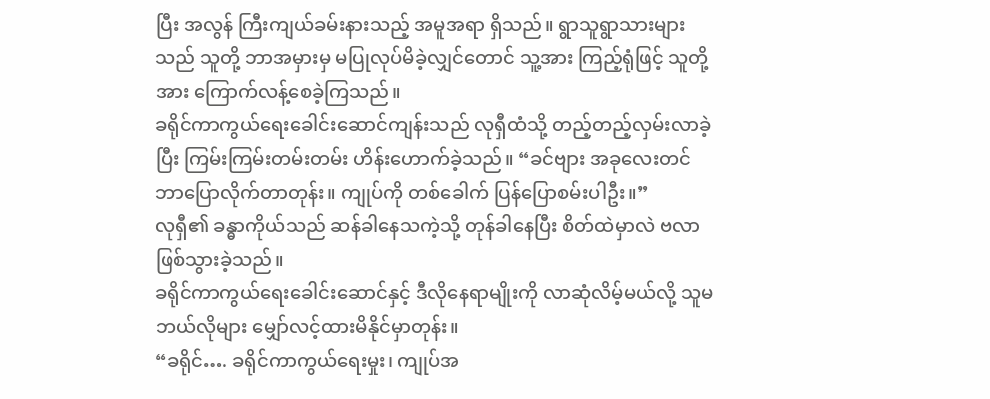ပြီး အလွန် ကြီးကျယ်ခမ်းနားသည့် အမူအရာ ရှိသည်။ ရွာသူရွာသားများသည် သူတို့ ဘာအမှားမှ မပြုလုပ်မိခဲ့လျှင်တောင် သူ့အား ကြည့်ရုံဖြင့် သူတို့အား ကြောက်လန့်စေခဲ့ကြသည်။
ခရိုင်ကာကွယ်ရေးခေါင်းဆောင်ကျန်းသည် လုရှီထံသို့ တည့်တည့်လှမ်းလာခဲ့ပြီး ကြမ်းကြမ်းတမ်းတမ်း ဟိန်းဟောက်ခဲ့သည်။ “ခင်ဗျား အခုလေးတင် ဘာပြောလိုက်တာတုန်း။ ကျုပ်ကို တစ်ခေါက် ပြန်ပြောစမ်းပါဦး။”
လုရှီ၏ ခန္ဓာကိုယ်သည် ဆန်ခါနေသကဲ့သို့ တုန်ခါနေပြီး စိတ်ထဲမှာလဲ ဗလာဖြစ်သွားခဲ့သည်။
ခရိုင်ကာကွယ်ရေးခေါင်းဆောင်နှင့် ဒီလိုနေရာမျိုးကို လာဆုံလိမ့်မယ်လို့ သူမ ဘယ်လိုများ မျှော်လင့်ထားမိနိုင်မှာတုန်း။
“ခရိုင်…. ခရိုင်ကာကွယ်ရေးမှုး၊ ကျုပ်အ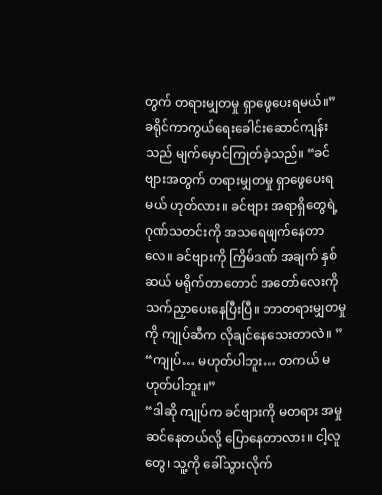တွက် တရားမျှတမှု ရှာဖွေပေးရမယ်။”
ခရိုင်ကာကွယ်ရေးခေါင်းဆောင်ကျန်းသည် မျက်မှောင်ကြုတ်ခဲ့သည်။ “ခင်ဗျားအတွက် တရားမျှတမှု ရှာဖွေပေးရမယ် ဟုတ်လား။ ခင်ဗျား အရာရှိတွေရဲ့ ဂုဏ်သတင်းကို အသရေဖျက်နေတာလေ။ ခင်ဗျားကို ကြိမ်ဒဏ် အချက် နှစ်ဆယ် မရိုက်တာတောင် အတော်လေးကို သက်ညှာပေးနေပြီးပြီ။ ဘာတရားမျှတမှုကို ကျုပ်ဆီက လိုချင်နေသေးတာလဲ။ ”
“ကျုပ်… မဟုတ်ပါဘူး… တကယ် မဟုတ်ပါဘူး။”
“ဒါဆို ကျုပ်က ခင်ဗျားကို မတရား အမှုဆင်နေတယ်လို့ ပြောနေတာလား။ ငါ့လူတွေ၊ သူ့ကို ခေါ်သွားလိုက်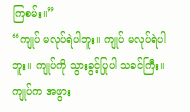ကြစမ်း။”
“ကျုပ် မလုပ်ရဲပါဘူး။ ကျုပ် မလုပ်ရဲပါဘူး။ ကျုပ်ကို သွားခွင့်ပြုပါ သခင်ကြီး။ ကျုပ်က အဖွား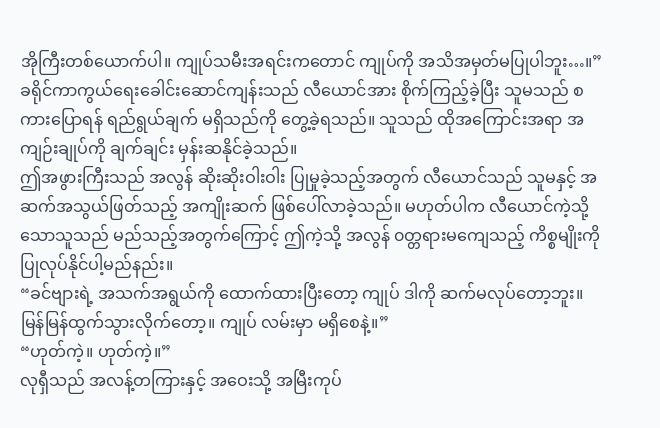အိုကြီးတစ်ယောက်ပါ။ ကျုပ်သမီးအရင်းကတောင် ကျုပ်ကို အသိအမှတ်မပြုပါဘူး…။”
ခရိုင်ကာကွယ်ရေးခေါင်းဆောင်ကျန်းသည် လီယောင်အား စိုက်ကြည့်ခဲ့ပြီး သူမသည် စကားပြောရန် ရည်ရွယ်ချက် မရှိသည်ကို တွေ့ခဲ့ရသည်။ သူသည် ထိုအကြောင်းအရာ အကျဉ်းချုပ်ကို ချက်ချင်း မှန်းဆနိုင်ခဲ့သည်။
ဤအဖွားကြီးသည် အလွန် ဆိုးဆိုးဝါးဝါး ပြုမှုခဲ့သည့်အတွက် လီယောင်သည် သူမနှင့် အဆက်အသွယ်ဖြတ်သည့် အကျိုးဆက် ဖြစ်ပေါ်လာခဲ့သည်။ မဟုတ်ပါက လီယောင်ကဲ့သို့သောသူသည် မည်သည့်အတွက်ကြောင့် ဤကဲ့သို့ အလွန် ၀တ္တရားမကျေသည့် ကိစ္စမျိုးကို ပြုလုပ်နိုင်ပါ့မည်နည်း။
“ခင်ဗျားရဲ့ အသက်အရွယ်ကို ထောက်ထားပြီးတော့ ကျုပ် ဒါကို ဆက်မလုပ်တော့ဘူး။ မြန်မြန်ထွက်သွားလိုက်တော့။ ကျုပ် လမ်းမှာ မရှိစေနဲ့။”
“ဟုတ်ကဲ့။ ဟုတ်ကဲ့။”
လုရှီသည် အလန့်တကြားနှင့် အဝေးသို့ အမြီးကုပ်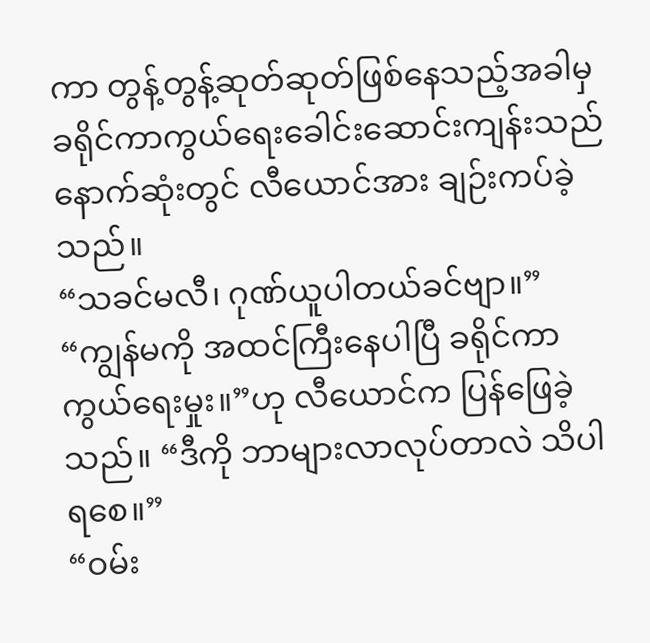ကာ တွန့်တွန့်ဆုတ်ဆုတ်ဖြစ်နေသည့်အခါမှ ခရိုင်ကာကွယ်ရေးခေါင်းဆောင်းကျန်းသည် နောက်ဆုံးတွင် လီယောင်အား ချဉ်းကပ်ခဲ့သည်။
“သခင်မလီ၊ ဂုဏ်ယူပါတယ်ခင်ဗျာ။”
“ကျွန်မကို အထင်ကြီးနေပါပြီ ခရိုင်ကာကွယ်ရေးမှုး။”ဟု လီယောင်က ပြန်ဖြေခဲ့သည်။ “ဒီကို ဘာများလာလုပ်တာလဲ သိပါရစေ။”
“ဝမ်း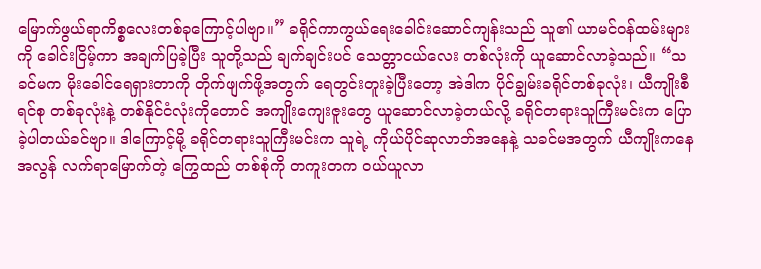မြောက်ဖွယ်ရာကိစ္စလေးတစ်ခုကြောင့်ပါဗျာ။” ခရိုင်ကာကွယ်ရေးခေါင်းဆောင်ကျန်းသည် သူ၏ ယာမင်ဝန်ထမ်းများကို ခေါင်းငြိမ့်ကာ အချက်ပြခဲ့ပြီး သူတို့သည် ချက်ချင်းပင် သေတ္တာငယ်လေး တစ်လုံးကို ယူဆောင်လာခဲ့သည်။ “သခင်မက မိုးခေါင်ရေရှားတာကို တိုက်ဖျက်ဖို့အတွက် ရေတွင်းတူးခဲ့ပြီးတော့ အဲဒါက ပိုင်ချွမ်းခရိုင်တစ်ခုလုံး၊ ယီကျိုးစီရင်စု တစ်ခုလုံးနဲ့ တစ်နိုင်ငံလုံးကိုတောင် အကျိုးကျေးဇူးတွေ ယူဆောင်လာခဲ့တယ်လို့ ခရိုင်တရားသူကြီးမင်းက ပြောခဲ့ပါတယ်ခင်ဗျာ။ ဒါကြောင့်မို့ ခရိုင်တရားသူကြီးမင်းက သူရဲ့ ကိုယ်ပိုင်ဆုလာဘ်အနေနဲ့ သခင်မအတွက် ယီကျိုးကနေ အလွန် လက်ရာမြောက်တဲ့ ကြွေထည် တစ်စုံကို တကူးတက ဝယ်ယူလာ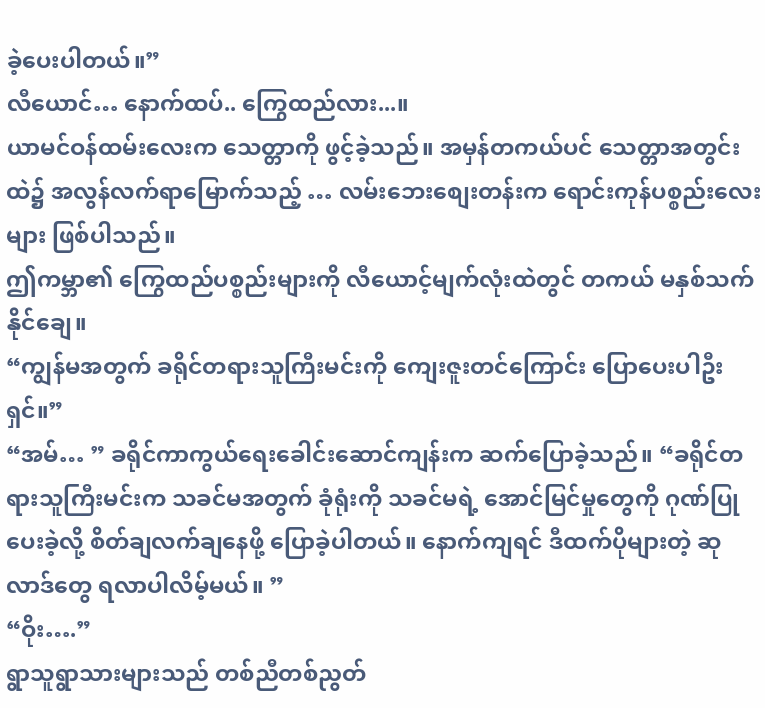ခဲ့ပေးပါတယ်။”
လီယောင်… နောက်ထပ်.. ကြွေထည်လား...။
ယာမင်ဝန်ထမ်းလေးက သေတ္တာကို ဖွင့်ခဲ့သည်။ အမှန်တကယ်ပင် သေတ္တာအတွင်းထဲ၌ အလွန်လက်ရာမြောက်သည့် … လမ်းဘေးစျေးတန်းက ရောင်းကုန်ပစ္စည်းလေးများ ဖြစ်ပါသည်။
ဤကမ္ဘာ၏ ကြွေထည်ပစ္စည်းများကို လီယောင့်မျက်လုံးထဲတွင် တကယ် မနှစ်သက်နိုင်ချေ။
“ကျွန်မအတွက် ခရိုင်တရားသူကြီးမင်းကို ကျေးဇူးတင်ကြောင်း ပြောပေးပါဦးရှင်။”
“အမ်… ” ခရိုင်ကာကွယ်ရေးခေါင်းဆောင်ကျန်းက ဆက်ပြောခဲ့သည်။ “ခရိုင်တရားသူကြီးမင်းက သခင်မအတွက် ခုံရုံးကို သခင်မရဲ့ အောင်မြင်မှုတွေကို ဂုဏ်ပြုပေးခဲ့လို့ စိတ်ချလက်ချနေဖို့ ပြောခဲ့ပါတယ်။ နောက်ကျရင် ဒီထက်ပိုများတဲ့ ဆုလာဒ်တွေ ရလာပါလိမ့်မယ်။ ”
“ဝိုး….”
ရွာသူရွာသားများသည် တစ်ညီတစ်ညွတ်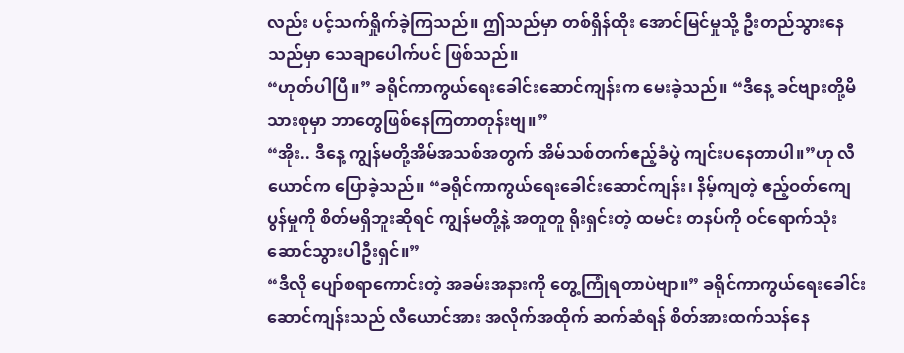လည်း ပင့်သက်ရှိုက်ခဲ့ကြသည်။ ဤသည်မှာ တစ်ရှိန်ထိုး အောင်မြင်မှုသို့ ဦးတည်သွားနေသည်မှာ သေချာပေါက်ပင် ဖြစ်သည်။
“ဟုတ်ပါပြီ။” ခရိုင်ကာကွယ်ရေးခေါင်းဆောင်ကျန်းက မေးခဲ့သည်။ “ဒီနေ့ ခင်ဗျားတို့မိသားစုမှာ ဘာတွေဖြစ်နေကြတာတုန်းဗျ။”
“အိုး.. ဒီနေ့ ကျွန်မတို့အိမ်အသစ်အတွက် အိမ်သစ်တက်ဧည့်ခံပွဲ ကျင်းပနေတာပါ။”ဟု လီယောင်က ပြောခဲ့သည်။ “ခရိုင်ကာကွယ်ရေးခေါင်းဆောင်ကျန်း၊ နိမ့်ကျတဲ့ ဧည့်ဝတ်ကျေပွန်မှုကို စိတ်မရှိဘူးဆိုရင် ကျွန်မတို့နဲ့ အတူတူ ရိုးရှင်းတဲ့ ထမင်း တနပ်ကို ဝင်ရောက်သုံးဆောင်သွားပါဦးရှင်။”
“ဒီလို ပျော်စရာကောင်းတဲ့ အခမ်းအနားကို တွေ့ကြုံရတာပဲဗျာ။” ခရိုင်ကာကွယ်ရေးခေါင်းဆောင်ကျန်းသည် လီယောင်အား အလိုက်အထိုက် ဆက်ဆံရန် စိတ်အားထက်သန်နေ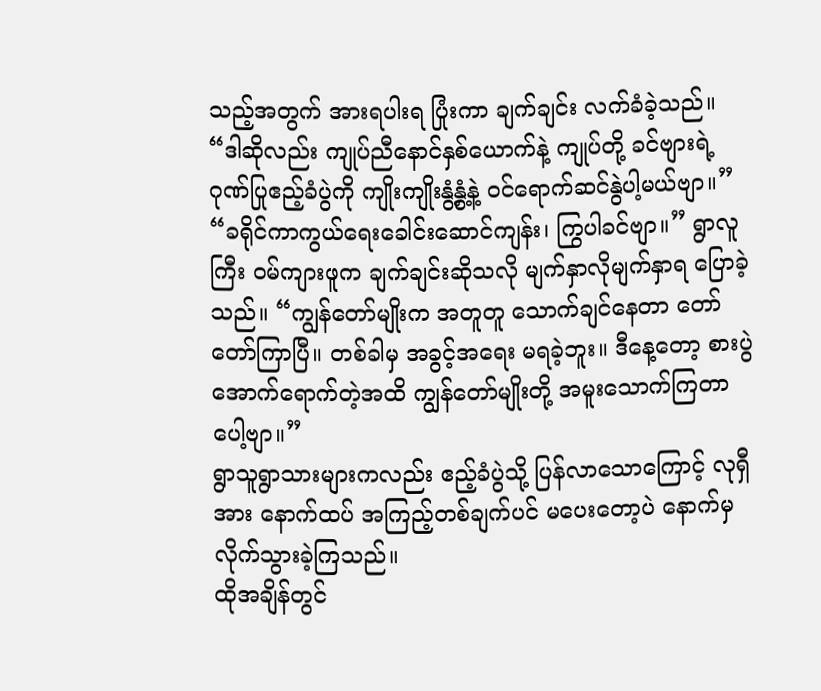သည့်အတွက် အားရပါးရ ပြုံးကာ ချက်ချင်း လက်ခံခဲ့သည်။ “ဒါဆိုလည်း ကျုပ်ညီနောင်နှစ်ယောက်နဲ့ ကျုပ်တို့ ခင်ဗျားရဲ့ ဂုဏ်ပြုဧည့်ခံပွဲကို ကျိုးကျိုးနွံ့နွံ့နဲ့ ဝင်ရောက်ဆင်နွဲပါ့မယ်ဗျာ။”
“ခရိုင်ကာကွယ်ရေးခေါင်းဆောင်ကျန်း၊ ကြွပါခင်ဗျာ။” ရွာလူကြီး ဝမ်ကျားဖူက ချက်ချင်းဆိုသလို မျက်နှာလိုမျက်နှာရ ပြောခဲ့သည်။ “ကျွန်တော်မျိုးက အတူတူ သောက်ချင်နေတာ တော်တော်ကြာပြီ။ တစ်ခါမှ အခွင့်အရေး မရခဲ့ဘူး။ ဒီနေ့တော့ စားပွဲအောက်ရောက်တဲ့အထိ ကျွန်တော်မျိုးတို့ အမူးသောက်ကြတာပေါ့ဗျာ။”
ရွာသူရွာသားများကလည်း ဧည့်ခံပွဲသို့ ပြန်လာသောကြောင့် လုရှီအား နောက်ထပ် အကြည့်တစ်ချက်ပင် မပေးတော့ပဲ နောက်မှ လိုက်သွားခဲ့ကြသည်။
ထိုအချိန်တွင်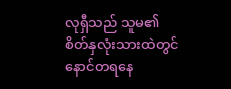လုရှီသည် သူမ၏ စိတ်နှလုံးသားထဲတွင် နောင်တရနေ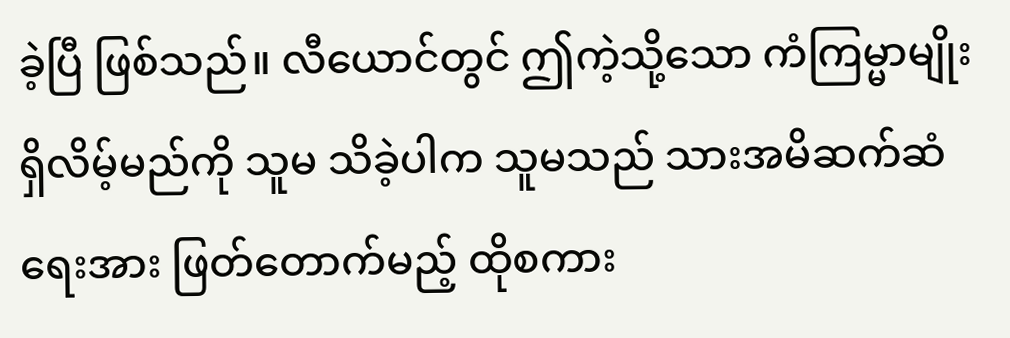ခဲ့ပြီ ဖြစ်သည်။ လီယောင်တွင် ဤကဲ့သို့သော ကံကြမ္မာမျိုး ရှိလိမ့်မည်ကို သူမ သိခဲ့ပါက သူမသည် သားအမိဆက်ဆံရေးအား ဖြတ်တောက်မည့် ထိုစကား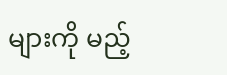များကို မည့်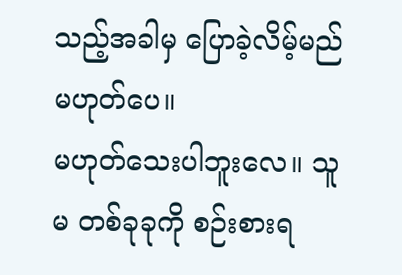သည့်အခါမှ ပြောခဲ့လိမ့်မည် မဟုတ်ပေ။
မဟုတ်သေးပါဘူးလေ။ သူမ တစ်ခုခုကို စဉ်းစားရ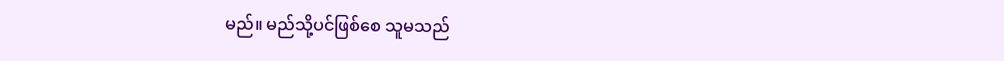မည်။ မည်သို့ပင်ဖြစ်စေ သူမသည်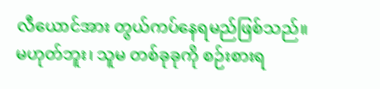လီယောင်အား တွယ်ကပ်နေရမည်ဖြစ်သည်။
မဟုတ်ဘူး၊ သူမ တစ်ခုခုကို စဉ်းစားရ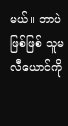မယ်။ ဘာပဲဖြစ်ဖြစ် သူမ လီယောင်ကို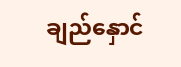ချည်နှောင်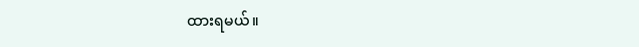ထားရမယ်။